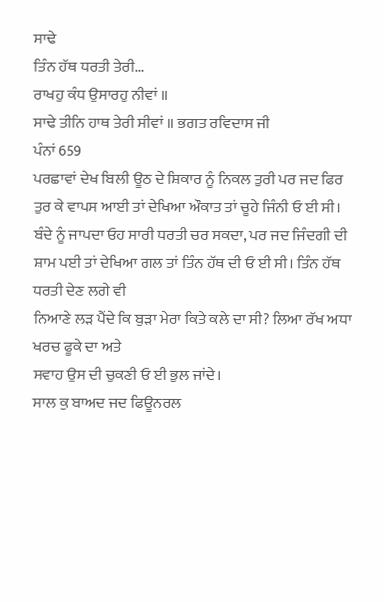ਸਾਢੇ
ਤਿੰਨ ਹੱਥ ਧਰਤੀ ਤੇਰੀ...
ਰਾਖਹੁ ਕੰਧ ਉਸਾਰਹੁ ਨੀਵਾਂ ॥
ਸਾਢੇ ਤੀਨਿ ਹਾਥ ਤੇਰੀ ਸੀਵਾਂ ॥ ਭਗਤ ਰਵਿਦਾਸ ਜੀ
ਪੰਨਾਂ 659
ਪਰਛਾਵਾਂ ਦੇਖ ਬਿਲੀ ਊਠ ਦੇ ਸ਼ਿਕਾਰ ਨੂੰ ਨਿਕਲ ਤੁਰੀ ਪਰ ਜਦ ਫਿਰ
ਤੁਰ ਕੇ ਵਾਪਸ ਆਈ ਤਾਂ ਦੇਖਿਆ ਔਕਾਤ ਤਾਂ ਚੂਹੇ ਜਿੰਨੀ ਓ ਈ ਸੀ।
ਬੰਦੇ ਨੂੰ ਜਾਪਦਾ ਓਹ ਸਾਰੀ ਧਰਤੀ ਚਰ ਸਕਦਾ, ਪਰ ਜਦ ਜਿੰਦਗੀ ਦੀ
ਸ਼ਾਮ ਪਈ ਤਾਂ ਦੇਖਿਆ ਗਲ ਤਾਂ ਤਿੰਨ ਹੱਥ ਦੀ ਓ ਈ ਸੀ। ਤਿੰਨ ਹੱਥ ਧਰਤੀ ਦੇਣ ਲਗੇ ਵੀ
ਨਿਆਣੇ ਲੜ ਪੈਂਦੇ ਕਿ ਬੁੜਾ ਮੇਰਾ ਕਿਤੇ ਕਲੇ ਦਾ ਸੀ? ਲਿਆ ਰੱਖ ਅਧਾ ਖਰਚ ਫੂਕੇ ਦਾ ਅਤੇ
ਸਵਾਹ ਉਸ ਦੀ ਚੁਕਣੀ ਓ ਈ ਭੁਲ ਜਾਂਦੇ।
ਸਾਲ ਕੁ ਬਾਅਦ ਜਦ ਫਿਊਨਰਲ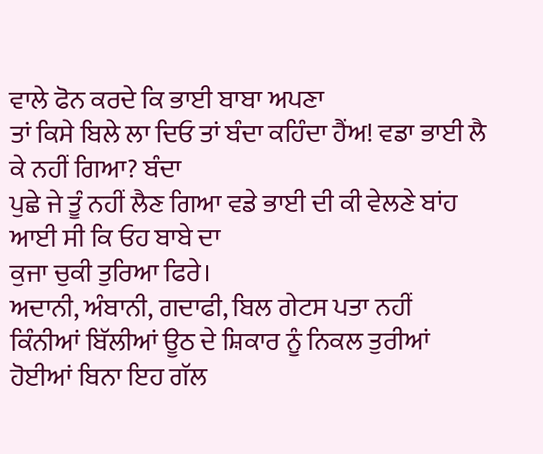ਵਾਲੇ ਫੋਨ ਕਰਦੇ ਕਿ ਭਾਈ ਬਾਬਾ ਅਪਣਾ
ਤਾਂ ਕਿਸੇ ਬਿਲੇ ਲਾ ਦਿਓ ਤਾਂ ਬੰਦਾ ਕਹਿੰਦਾ ਹੈਂਅ! ਵਡਾ ਭਾਈ ਲੈ ਕੇ ਨਹੀਂ ਗਿਆ? ਬੰਦਾ
ਪੁਛੇ ਜੇ ਤੂੰ ਨਹੀਂ ਲੈਣ ਗਿਆ ਵਡੇ ਭਾਈ ਦੀ ਕੀ ਵੇਲਣੇ ਬਾਂਹ ਆਈ ਸੀ ਕਿ ਓਹ ਬਾਬੇ ਦਾ
ਕੁਜਾ ਚੁਕੀ ਤੁਰਿਆ ਫਿਰੇ।
ਅਦਾਨੀ, ਅੰਬਾਨੀ, ਗਦਾਫੀ, ਬਿਲ ਗੇਟਸ ਪਤਾ ਨਹੀਂ
ਕਿੰਨੀਆਂ ਬਿੱਲੀਆਂ ਊਠ ਦੇ ਸ਼ਿਕਾਰ ਨੂੰ ਨਿਕਲ ਤੁਰੀਆਂ ਹੋਈਆਂ ਬਿਨਾ ਇਹ ਗੱਲ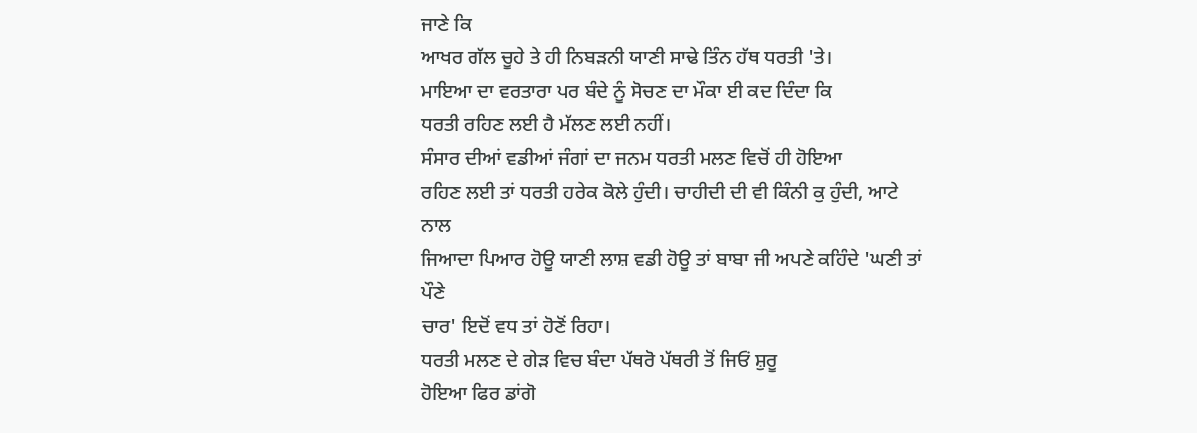ਜਾਣੇ ਕਿ
ਆਖਰ ਗੱਲ ਚੂਹੇ ਤੇ ਹੀ ਨਿਬੜਨੀ ਯਾਣੀ ਸਾਢੇ ਤਿੰਨ ਹੱਥ ਧਰਤੀ 'ਤੇ।
ਮਾਇਆ ਦਾ ਵਰਤਾਰਾ ਪਰ ਬੰਦੇ ਨੂੰ ਸੋਚਣ ਦਾ ਮੌਕਾ ਈ ਕਦ ਦਿੰਦਾ ਕਿ
ਧਰਤੀ ਰਹਿਣ ਲਈ ਹੈ ਮੱਲਣ ਲਈ ਨਹੀਂ।
ਸੰਸਾਰ ਦੀਆਂ ਵਡੀਆਂ ਜੰਗਾਂ ਦਾ ਜਨਮ ਧਰਤੀ ਮਲਣ ਵਿਚੋਂ ਹੀ ਹੋਇਆ
ਰਹਿਣ ਲਈ ਤਾਂ ਧਰਤੀ ਹਰੇਕ ਕੋਲੇ ਹੁੰਦੀ। ਚਾਹੀਦੀ ਦੀ ਵੀ ਕਿੰਨੀ ਕੁ ਹੁੰਦੀ, ਆਟੇ ਨਾਲ
ਜਿਆਦਾ ਪਿਆਰ ਹੋਊ ਯਾਣੀ ਲਾਸ਼ ਵਡੀ ਹੋਊ ਤਾਂ ਬਾਬਾ ਜੀ ਅਪਣੇ ਕਹਿੰਦੇ 'ਘਣੀ ਤਾਂ ਪੌਣੇ
ਚਾਰ' ਇਦੋਂ ਵਧ ਤਾਂ ਹੋਣੋਂ ਰਿਹਾ।
ਧਰਤੀ ਮਲਣ ਦੇ ਗੇੜ ਵਿਚ ਬੰਦਾ ਪੱਥਰੋ ਪੱਥਰੀ ਤੋਂ ਜਿਓਂ ਸ਼ੁਰੂ
ਹੋਇਆ ਫਿਰ ਡਾਂਗੋ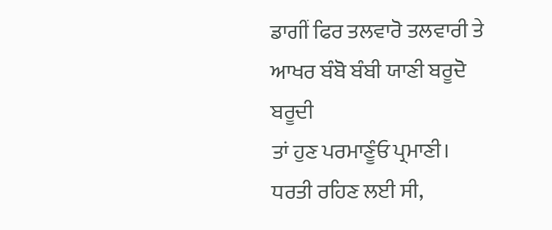ਡਾਗੀਂ ਫਿਰ ਤਲਵਾਰੋ ਤਲਵਾਰੀ ਤੇ ਆਖਰ ਬੰਬੋ ਬੰਬੀ ਯਾਣੀ ਬਰੂਦੋ ਬਰੂਦੀ
ਤਾਂ ਹੁਣ ਪਰਮਾਣੂੰਓ ਪ੍ਰਮਾਣੀ।
ਧਰਤੀ ਰਹਿਣ ਲਈ ਸੀ,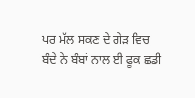ਪਰ ਮੱਲ ਸਕਣ ਦੇ ਗੇੜ ਵਿਚ
ਬੰਦੇ ਨੇ ਬੰਬਾਂ ਨਾਲ ਈ ਫੂਕ ਛਡੀ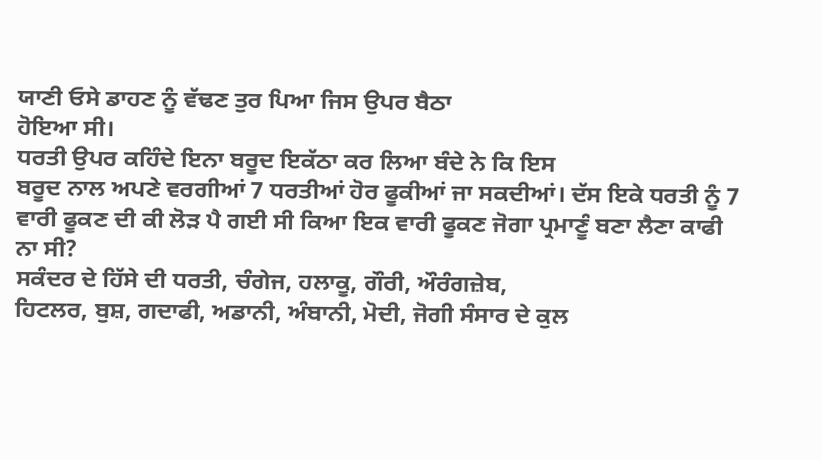ਯਾਣੀ ਓਸੇ ਡਾਹਣ ਨੂੰ ਵੱਢਣ ਤੁਰ ਪਿਆ ਜਿਸ ਉਪਰ ਬੈਠਾ
ਹੋਇਆ ਸੀ।
ਧਰਤੀ ਉਪਰ ਕਹਿੰਦੇ ਇਨਾ ਬਰੂਦ ਇਕੱਠਾ ਕਰ ਲਿਆ ਬੰਦੇ ਨੇ ਕਿ ਇਸ
ਬਰੂਦ ਨਾਲ ਅਪਣੇ ਵਰਗੀਆਂ 7 ਧਰਤੀਆਂ ਹੋਰ ਫੂਕੀਆਂ ਜਾ ਸਕਦੀਆਂ। ਦੱਸ ਇਕੇ ਧਰਤੀ ਨੂੰ 7
ਵਾਰੀ ਫੂਕਣ ਦੀ ਕੀ ਲੋੜ ਪੈ ਗਈ ਸੀ ਕਿਆ ਇਕ ਵਾਰੀ ਫੂਕਣ ਜੋਗਾ ਪ੍ਰਮਾਣੂੰ ਬਣਾ ਲੈਣਾ ਕਾਫੀ
ਨਾ ਸੀ?
ਸਕੰਦਰ ਦੇ ਹਿੱਸੇ ਦੀ ਧਰਤੀ, ਚੰਗੇਜ, ਹਲਾਕੂ, ਗੌਰੀ, ਔਰੰਗਜ਼ੇਬ,
ਹਿਟਲਰ, ਬੁਸ਼, ਗਦਾਫੀ, ਅਡਾਨੀ, ਅੰਬਾਨੀ, ਮੋਦੀ, ਜੋਗੀ ਸੰਸਾਰ ਦੇ ਕੁਲ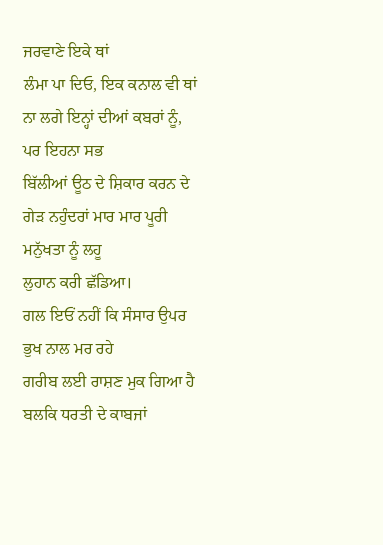ਜਰਵਾਣੇ ਇਕੇ ਥਾਂ
ਲੰਮਾ ਪਾ ਦਿਓ, ਇਕ ਕਨਾਲ ਵੀ ਥਾਂ ਨਾ ਲਗੇ ਇਨ੍ਹਾਂ ਦੀਆਂ ਕਬਰਾਂ ਨੂੰ, ਪਰ ਇਹਨਾ ਸਭ
ਬਿੱਲੀਆਂ ਊਠ ਦੇ ਸ਼ਿਕਾਰ ਕਰਨ ਦੇ ਗੇੜ ਨਹੁੰਦਰਾਂ ਮਾਰ ਮਾਰ ਪੂਰੀ ਮਨੁੱਖਤਾ ਨੂੰ ਲਹੂ
ਲੁਹਾਨ ਕਰੀ ਛੱਡਿਆ।
ਗਲ ਇਓਂ ਨਹੀਂ ਕਿ ਸੰਸਾਰ ਉਪਰ ਭੁਖ ਨਾਲ ਮਰ ਰਹੇ
ਗਰੀਬ ਲਈ ਰਾਸ਼ਣ ਮੁਕ ਗਿਆ ਹੈ ਬਲਕਿ ਧਰਤੀ ਦੇ ਕਾਬਜਾਂ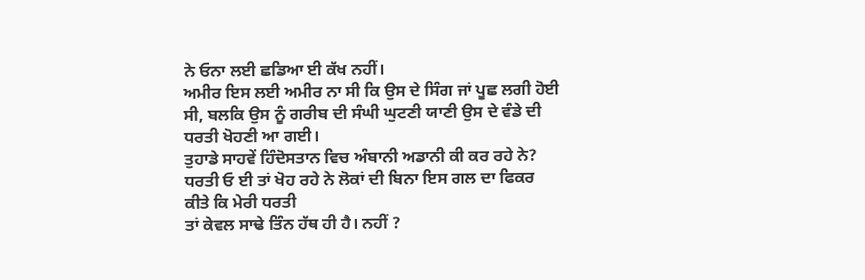ਨੇ ਓਨਾ ਲਈ ਛਡਿਆ ਈ ਕੱਖ ਨਹੀਂ।
ਅਮੀਰ ਇਸ ਲਈ ਅਮੀਰ ਨਾ ਸੀ ਕਿ ਉਸ ਦੇ ਸਿੰਗ ਜਾਂ ਪੂਛ ਲਗੀ ਹੋਈ
ਸੀ, ਬਲਕਿ ਉਸ ਨੂੰ ਗਰੀਬ ਦੀ ਸੰਘੀ ਘੁਟਣੀ ਯਾਣੀ ਉਸ ਦੇ ਵੰਡੇ ਦੀ ਧਰਤੀ ਖੋਹਣੀ ਆ ਗਈ।
ਤੁਹਾਡੇ ਸਾਹਵੇਂ ਹਿੰਦੋਸਤਾਨ ਵਿਚ ਅੰਬਾਨੀ ਅਡਾਨੀ ਕੀ ਕਰ ਰਹੇ ਨੇ?
ਧਰਤੀ ਓ ਈ ਤਾਂ ਖੋਹ ਰਹੇ ਨੇ ਲੋਕਾਂ ਦੀ ਬਿਨਾ ਇਸ ਗਲ ਦਾ ਫਿਕਰ ਕੀਤੇ ਕਿ ਮੇਰੀ ਧਰਤੀ
ਤਾਂ ਕੇਵਲ ਸਾਢੇ ਤਿੰਨ ਹੱਥ ਹੀ ਹੈ। ਨਹੀਂ ?